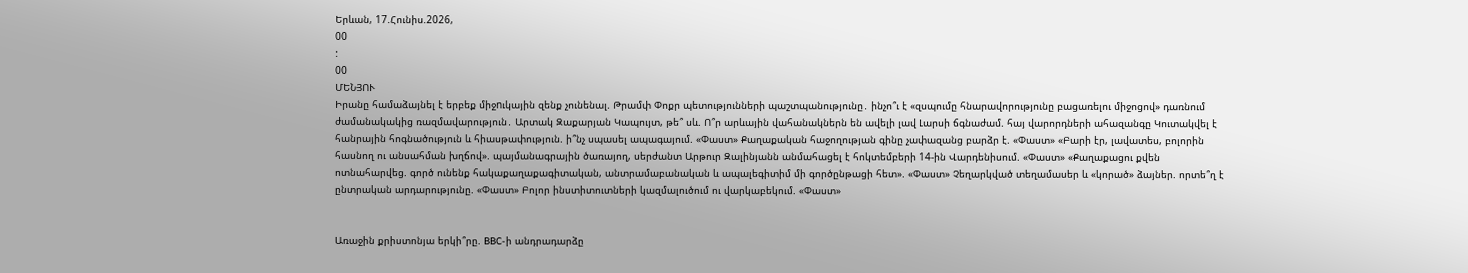Երևան, 17.Հունիս.2026,
00
:
00
ՄԵՆՅՈՒ
Իրանը համաձայնել է երբեք միջnւկային զենք չունենալ. Թրամփ Փոքր պետությունների պաշտպանությունը․ ինչո՞ւ է «զսպումը հնարավորությունը բացառելու միջոցով» դառնում ժամանակակից ռազմավարություն․ Արտակ Զաքարյան Կապույտ, թե՞ սև. Ո՞ր արևային վահանակներն են ավելի լավ Լարսի ճգնաժամ. հայ վարորդների ահազանգը Կուտակվել է հանրային հոգնածություն և հիասթափություն. ի՞նչ սպասել ապագայում. «Փաստ» Քաղաքական հաջողության գինը չափազանց բարձր է. «Փաստ» «Բարի էր, լավատես, բոլորին հասնող ու անսահման խղճով». պայմանագրային ծառայող, սերժանտ Արթուր Զալինյանն անմահացել է հոկտեմբերի 14-ին Վարդենիսում. «Փաստ» «Քաղաքացու քվեն ոտնահարվեց. գործ ունենք հակաքաղաքագիտական, անտրամաբանական և ապալեգիտիմ մի գործընթացի հետ». «Փաստ» Չեղարկված տեղամասեր և «կորած» ձայներ. որտե՞ղ է ընտրական արդարությունը. «Փաստ» Բոլոր ինստիտուտների կազմալուծում ու վարկաբեկում. «Փաստ»


Առաջին քրիստոնյա երկի՞րը. BBC-ի անդրադարձը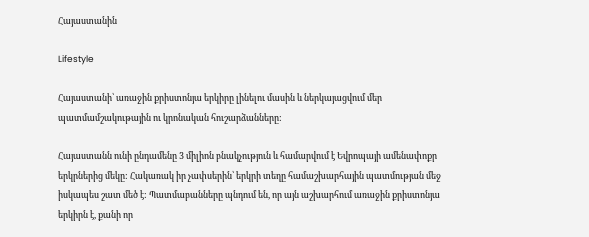Հայաստանին

Lifestyle

Հայաստանի՝ առաջին քրիստոնյա երկիրը լինելու մասին և ներկայացվում մեր պատմամշակութային ու կրոնական հուշարձանները:

Հայաստանն ունի ընդամենը 3 միլիոն բնակչություն և համարվում է Եվրոպայի ամենափոքր երկրներից մեկը: Հակառակ իր չափսերին՝ երկրի տեղը համաշխարհային պատմության մեջ իսկապես շատ մեծ է: Պատմաբանները պնդում են, որ այն աշխարհում առաջին քրիստոնյա երկիրն է, քանի որ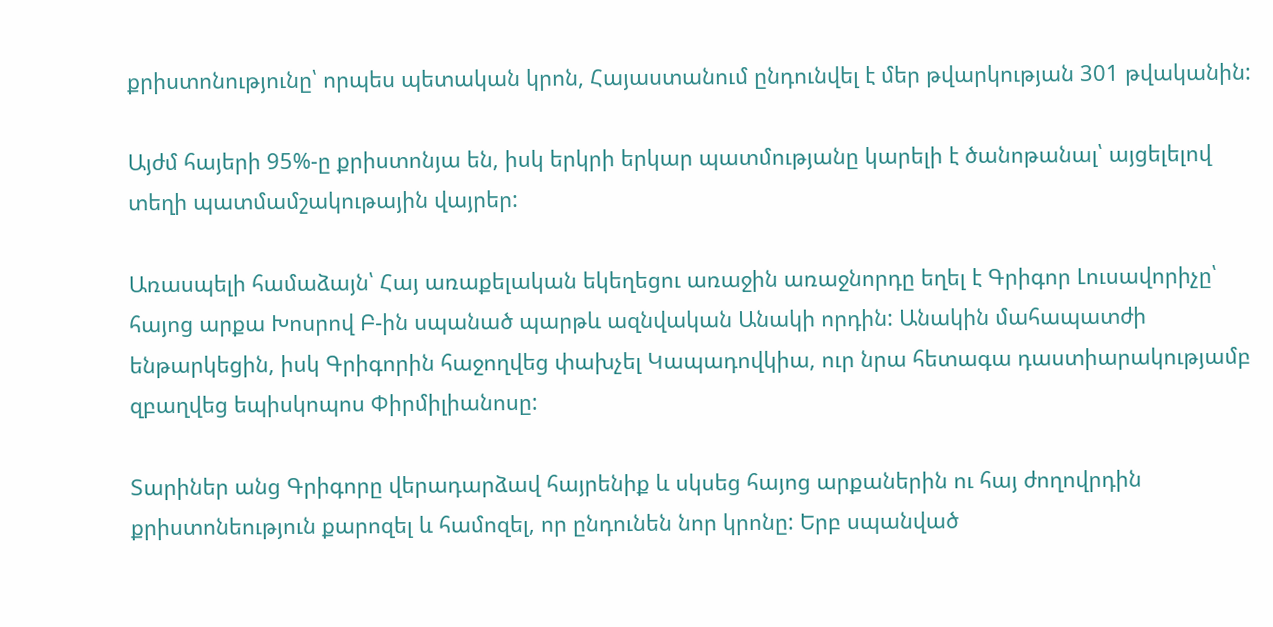քրիստոնությունը՝ որպես պետական կրոն, Հայաստանում ընդունվել է մեր թվարկության 301 թվականին:

Այժմ հայերի 95%-ը քրիստոնյա են, իսկ երկրի երկար պատմությանը կարելի է ծանոթանալ՝ այցելելով տեղի պատմամշակութային վայրեր:

Առասպելի համաձայն՝ Հայ առաքելական եկեղեցու առաջին առաջնորդը եղել է Գրիգոր Լուսավորիչը՝ հայոց արքա Խոսրով Բ-ին սպանած պարթև ազնվական Անակի որդին: Անակին մահապատժի ենթարկեցին, իսկ Գրիգորին հաջողվեց փախչել Կապադովկիա, ուր նրա հետագա դաստիարակությամբ զբաղվեց եպիսկոպոս Փիրմիլիանոսը:

Տարիներ անց Գրիգորը վերադարձավ հայրենիք և սկսեց հայոց արքաներին ու հայ ժողովրդին քրիստոնեություն քարոզել և համոզել, որ ընդունեն նոր կրոնը: Երբ սպանված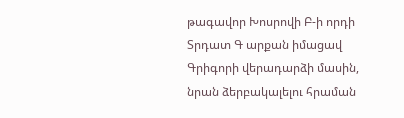թագավոր Խոսրովի Բ-ի որդի Տրդատ Գ արքան իմացավ Գրիգորի վերադարձի մասին, նրան ձերբակալելու հրաման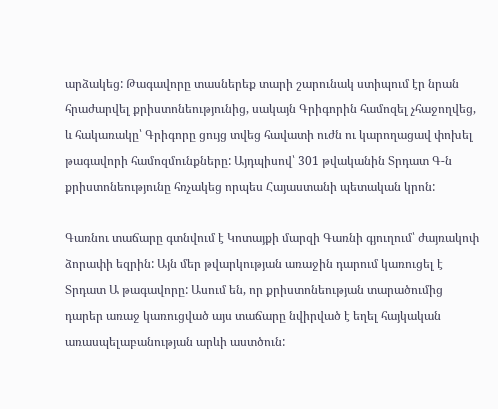արձակեց: Թագավորը տասներեք տարի շարունակ ստիպում էր նրան հրաժարվել քրիստոնեությունից, սակայն Գրիգորին համոզել չհաջողվեց, և հակառակը՝ Գրիգորը ցույց տվեց հավատի ուժն ու կարողացավ փոխել թագավորի համոզմունքները: Այդպիսով՝ 301 թվականին Տրդատ Գ-ն քրիստոնեությունը հռչակեց որպես Հայաստանի պետական կրոն:

Գառնու տաճարը գտնվում է Կոտայքի մարզի Գառնի գյուղում՝ ժայռակոփ ձորափի եզրին: Այն մեր թվարկության առաջին դարում կառուցել է Տրդատ Ա թագավորը: Ասում են, որ քրիստոնեության տարածումից դարեր առաջ կառուցված այս տաճարը նվիրված է եղել հայկական առասպելաբանության արևի աստծուն: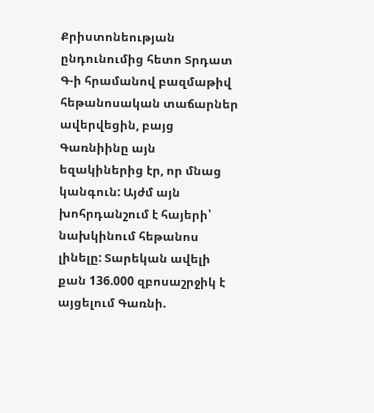Քրիստոնեության ընդունումից հետո Տրդատ Գ-ի հրամանով բազմաթիվ հեթանոսական տաճարներ ավերվեցին, բայց Գառնիինը այն եզակիներից էր, որ մնաց կանգուն: Այժմ այն խոհրդանշում է հայերի՝ նախկինում հեթանոս լինելը: Տարեկան ավելի քան 136.000 զբոսաշրջիկ է այցելում Գառնի.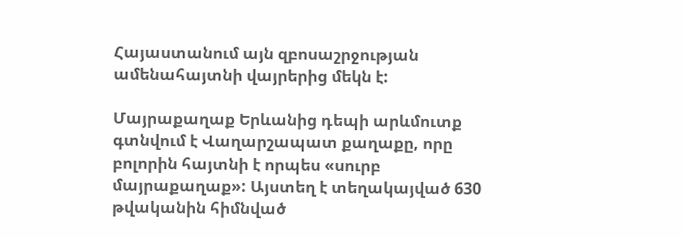Հայաստանում այն զբոսաշրջության ամենահայտնի վայրերից մեկն է:

Մայրաքաղաք Երևանից դեպի արևմուտք գտնվում է Վաղարշապատ քաղաքը, որը բոլորին հայտնի է որպես «սուրբ մայրաքաղաք»: Այստեղ է տեղակայված 630 թվականին հիմնված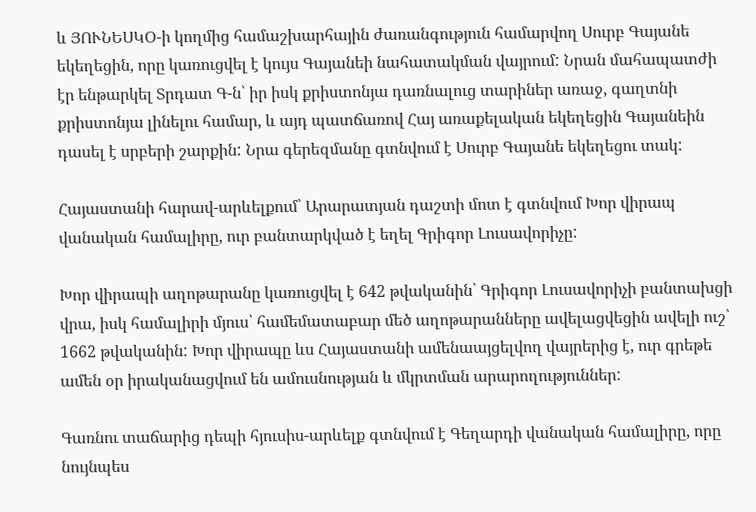և ՅՈՒՆԵՍԿՕ-ի կողմից համաշխարհային ժառանգություն համարվող Սուրբ Գայանե եկեղեցին, որը կառուցվել է կույս Գայանեի նահատակման վայրում: Նրան մահապատժի էր ենթարկել Տրդատ Գ-ն՝ իր իսկ քրիստոնյա դառնալուց տարիներ առաջ, գաղտնի քրիստոնյա լինելու համար, և այդ պատճառով Հայ առաքելական եկեղեցին Գայանեին դասել է սրբերի շարքին: Նրա գերեզմանը գտնվում է Սուրբ Գայանե եկեղեցու տակ:

Հայաստանի հարավ-արևելքում՝ Արարատյան դաշտի մոտ է գտնվում Խոր վիրապ վանական համալիրը, ուր բանտարկված է եղել Գրիգոր Լուսավորիչը:

Խոր վիրապի աղոթարանը կառուցվել է 642 թվականին՝ Գրիգոր Լուսավորիչի բանտախցի վրա, իսկ համալիրի մյուս՝ համեմատաբար մեծ աղոթարանները ավելացվեցին ավելի ուշ՝ 1662 թվականին: Խոր վիրապը ևս Հայաստանի ամենաայցելվող վայրերից է, ուր գրեթե ամեն օր իրականացվում են ամուսնության և մկրտման արարողություններ:

Գառնու տաճարից դեպի հյուսիս-արևելք գտնվում է Գեղարդի վանական համալիրը, որը նույնպես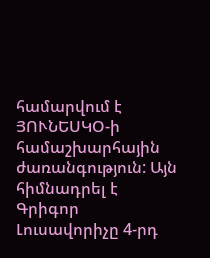համարվում է ՅՈՒՆԵՍԿՕ-ի համաշխարհային ժառանգություն: Այն հիմնադրել է Գրիգոր Լուսավորիչը 4-րդ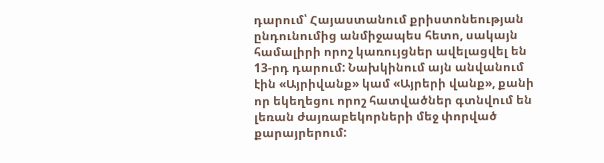դարում՝ Հայաստանում քրիստոնեության ընդունումից անմիջապես հետո, սակայն համալիրի որոշ կառույցներ ավելացվել են 13-րդ դարում: Նախկինում այն անվանում էին «Այրիվանք» կամ «Այրերի վանք», քանի որ եկեղեցու որոշ հատվածներ գտնվում են լեռան ժայռաբեկորների մեջ փորված քարայրերում: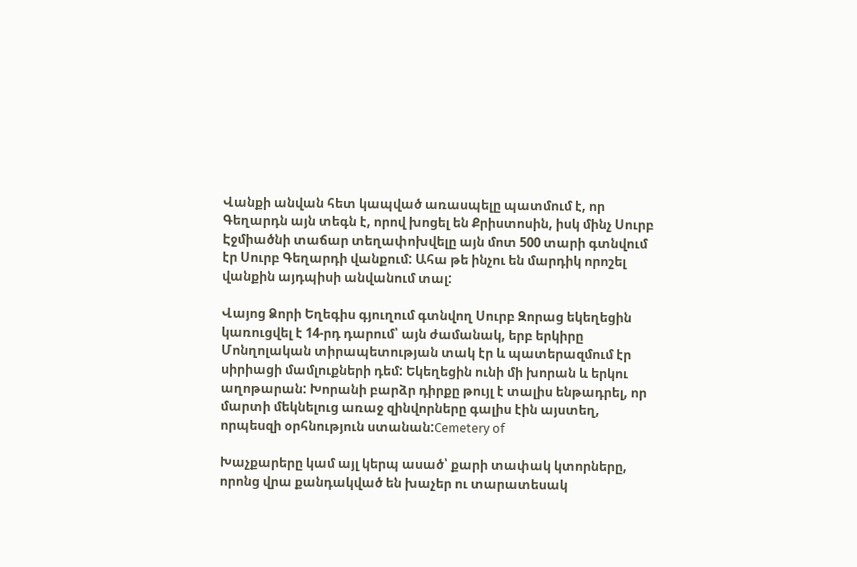Վանքի անվան հետ կապված առասպելը պատմում է, որ Գեղարդն այն տեգն է, որով խոցել են Քրիստոսին, իսկ մինչ Սուրբ Էջմիածնի տաճար տեղափոխվելը այն մոտ 500 տարի գտնվում էր Սուրբ Գեղարդի վանքում: Ահա թե ինչու են մարդիկ որոշել վանքին այդպիսի անվանում տալ:

Վայոց Ձորի Եղեգիս գյուղում գտնվող Սուրբ Զորաց եկեղեցին կառուցվել է 14-րդ դարում՝ այն ժամանակ, երբ երկիրը Մոնղոլական տիրապետության տակ էր և պատերազմում էր սիրիացի մամլուքների դեմ: Եկեղեցին ունի մի խորան և երկու աղոթարան: Խորանի բարձր դիրքը թույլ է տալիս ենթադրել, որ մարտի մեկնելուց առաջ զինվորները գալիս էին այստեղ, որպեսզի օրհնություն ստանան:Cemetery of

Խաչքարերը կամ այլ կերպ ասած՝ քարի տափակ կտորները, որոնց վրա քանդակված են խաչեր ու տարատեսակ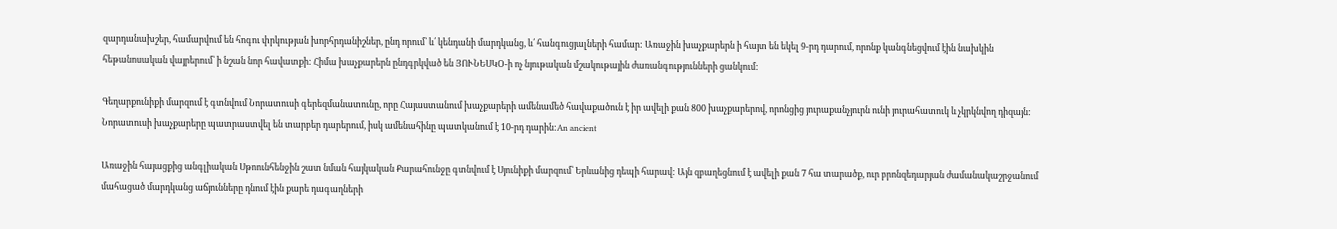զարդանախշեր, համարվում են հոգու փրկության խորհրդանիշներ, ընդ որում՝ և՛ կենդանի մարդկանց, և՛ հանգուցյալների համար: Առաջին խաչքարերն ի հայտ են եկել 9-րդ դարում, որոնք կանգնեցվում էին նախկին հեթանոսական վայրերում՝ ի նշան նոր հավատքի: Հիմա խաչքարերն ընդգրկված են ՅՈՒՆԵՍԿՕ-ի ոչ նյութական մշակութային ժառանգությունների ցանկում:

Գեղարքունիքի մարզում է գտնվում Նորատուսի գերեզմանատունը, որը Հայաստանում խաչքարերի ամենամեծ հավաքածուն է իր ավելի քան 800 խաչքարերով, որոնցից յուրաքանչյուրն ունի յուրահատուկ և չկրկնվող դիզայն: Նորատուսի խաչքարերը պատրաստվել են տարբեր դարերում, իսկ ամենահինը պատկանում է 10-րդ դարին:An ancient

Առաջին հայացքից անգլիական Սթոունհենջին շատ նման հայկական Քարահունջը գտնվում է Սյունիքի մարզում՝ Երևանից դեպի հարավ: Այն զբաղեցնում է ավելի քան 7 հա տարածք, ուր բրոնզեդարյան ժամանակաշրջանում մահացած մարդկանց աճյունները դնում էին քարե դագաղների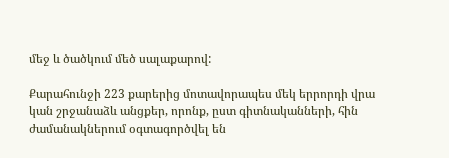մեջ և ծածկում մեծ սալաքարով:

Քարահունջի 223 քարերից մոտավորապես մեկ երրորդի վրա կան շրջանաձև անցքեր, որոնք, ըստ գիտնականների, հին ժամանակներում օգտագործվել են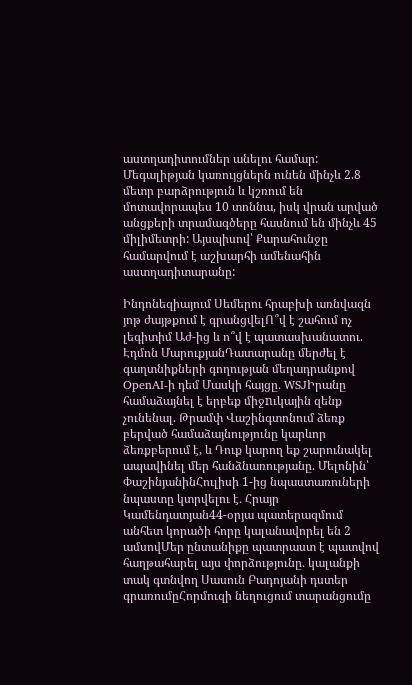աստղադիտումներ անելու համար: Մեգալիթյան կառույցներն ունեն մինչև 2.8 մետր բարձրություն և կշռում են մոտավորապես 10 տոննա, իսկ վրան արված անցքերի տրամագծերը հասնում են մինչև 45 միլիմետրի: Այսպիսով՝ Քարահունջը համարվում է աշխարհի ամենահին աստղադիտարանը:

Ինդոնեզիայում Սեմերու հրաբխի առնվազն յոթ ժայթքում է գրանցվելՈ՞վ է շահում ոչ լեգիտիմ Աժ-ից և ո՞վ է պատասխանատու. Էդմոն ՄարուքյանԴատարանը մերժել է գաղտնիքների գողության մեղադրանքով OpenAI-ի դեմ Մասկի հայցը․ WSJԻրանը համաձայնել է երբեք միջnւկային զենք չունենալ. Թրամփ Վաշինգտոնում ձեռք բերված համաձայնությունը կարևոր ձեռքբերում է, և Դուք կարող եք շարունակել ապավինել մեր հանձնառությանը. Մելոնին՝ ՓաշինյանինՀուլիսի 1-ից նպաստառուների նպաստը կտրվելու է․ Հրայր Կամենդատյան44-օրյա պատերազմում անհետ կորածի հորը կալանավորել են 2 ամսովՄեր ընտանիքը պատրաստ է պատվով հաղթահարել այս փորձությունը․ կալանքի տակ գտնվող Սասուն Բադոյանի դստեր գրառումըՀորմուզի նեղուցում տարանցումը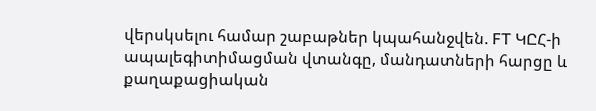վերսկսելու համար շաբաթներ կպահանջվեն. FT ԿԸՀ-ի ապալեգիտիմացման վտանգը, մանդատների հարցը և քաղաքացիական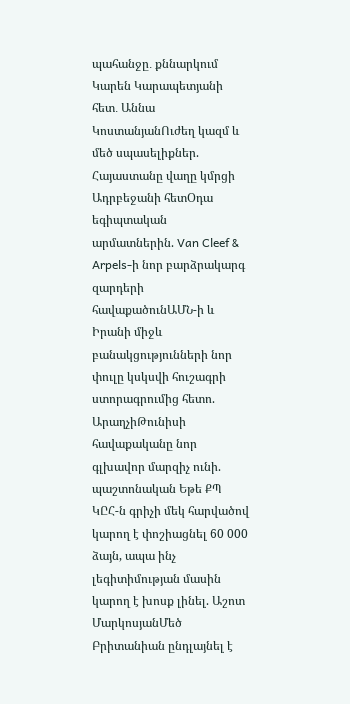պահանջը․ քննարկում Կարեն Կարապետյանի հետ․ Աննա ԿոստանյանՈւժեղ կազմ և մեծ սպասելիքներ. Հայաստանը վաղը կմրցի Ադրբեջանի հետՕդա եգիպտական արմատներին. Van Cleef & Arpels-ի նոր բարձրակարգ զարդերի հավաքածունԱՄՆ-ի և Իրանի միջև բանակցությունների նոր փուլը կսկսվի հուշագրի ստորագրումից հետո. ԱրաղչիԹունիսի հավաքականը նոր գլխավոր մարզիչ ունի. պաշտոնական Եթե ՔՊ ԿԸՀ-ն գրիչի մեկ հարվածով կարող է փոշիացնել 60 000 ձայն, ապա ինչ լեգիտիմության մասին կարող է խոսք լինել. Աշոտ ՄարկոսյանՄեծ Բրիտանիան ընդլայնել է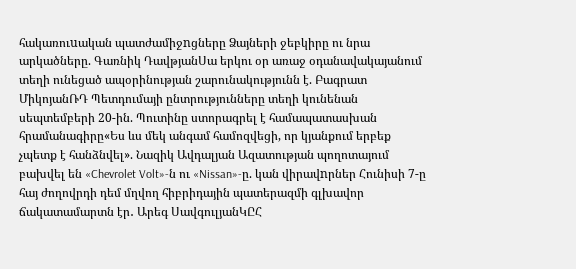հակառուuական պատժամիջnցները Ձայների ջեբկիրը ու նրա արկածները. Գառնիկ ԴավթյանՍա երկու օր առաջ օդանավակայանում տեղի ունեցած ապօրինության շարունակությունն է. Բագրատ ՄիկոյանՌԴ Պետդումայի ընտրությունները տեղի կունենան սեպտեմբերի 20-ին. Պուտինը ստորագրել է համապատասխան հրամանագիրը«Ես ևս մեկ անգամ համոզվեցի, որ կյանքում երբեք չպետք է հանձնվել». Նազիկ Ավդալյան Ազատության պողոտայում բախվել են «Chevrolet Volt»-ն ու «Nissan»-ը. կան վիրավnրներ Հունիսի 7-ը հայ ժողովրդի դեմ մղվող հիբրիդային պատերազմի գլխավոր ճակատամարտն էր․ Արեգ ՍավգուլյանԿԸՀ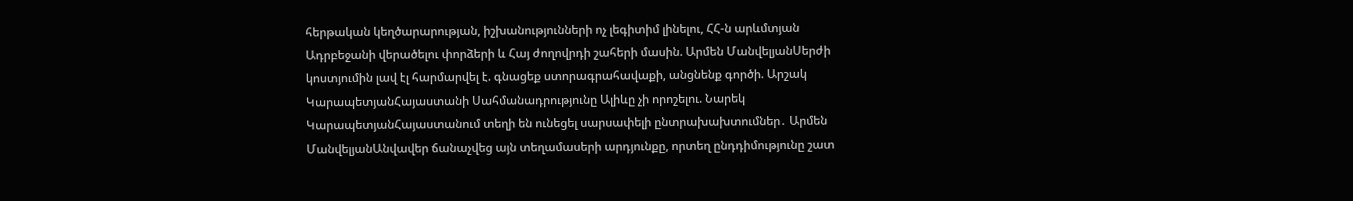հերթական կեղծարարության, իշխանությունների ոչ լեգիտիմ լինելու, ՀՀ-ն արևմտյան Ադրբեջանի վերածելու փորձերի և Հայ ժողովրդի շահերի մասին. Արմեն ՄանվելյանՍերժի կոստյումին լավ էլ հարմարվել է. գնացեք ստորագրահավաքի, անցնենք գործի. Արշակ ԿարապետյանՀայաստանի Սահմանադրությունը Ալիևը չի որոշելու. Նարեկ ԿարապետյանՀայաստանում տեղի են ունեցել սարսափելի ընտրախախտումներ․ Արմեն ՄանվելյանԱնվավեր ճանաչվեց այն տեղամասերի արդյունքը, որտեղ ընդդիմությունը շատ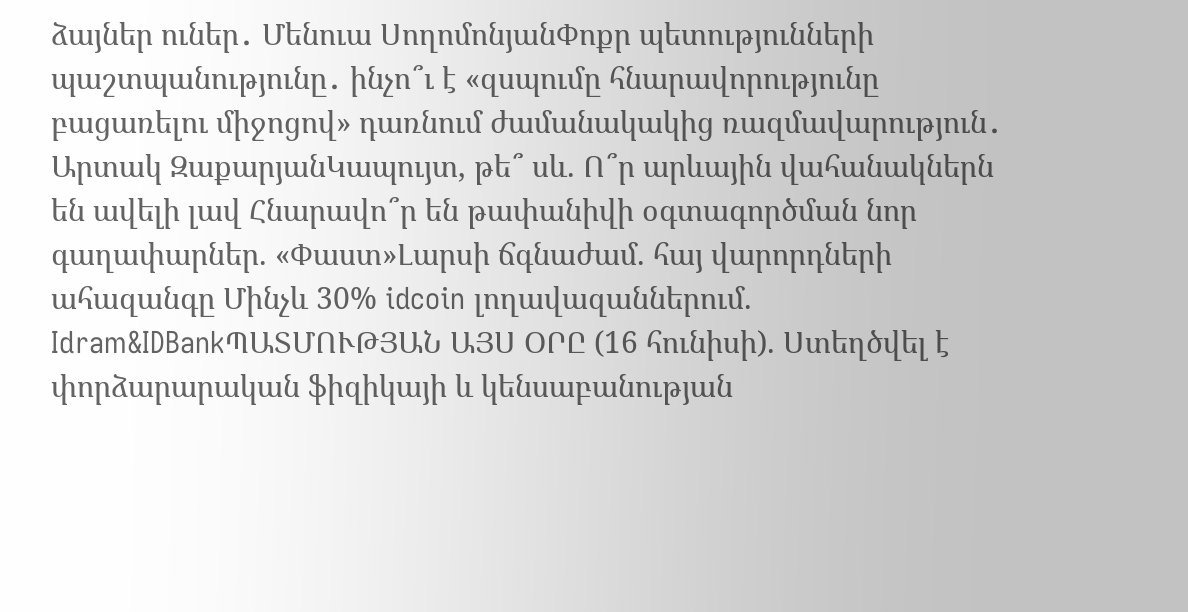ձայներ ուներ․ Մենուա ՍողոմոնյանՓոքր պետությունների պաշտպանությունը․ ինչո՞ւ է «զսպումը հնարավորությունը բացառելու միջոցով» դառնում ժամանակակից ռազմավարություն․ Արտակ ԶաքարյանԿապույտ, թե՞ սև. Ո՞ր արևային վահանակներն են ավելի լավ Հնարավո՞ր են թափանիվի օգտագործման նոր գաղափարներ. «Փաստ»Լարսի ճգնաժամ. հայ վարորդների ահազանգը Մինչև 30% idcoin լողավազաններում. Idram&IDBankՊԱՏՄՈՒԹՅԱՆ ԱՅՍ ՕՐԸ (16 հունիսի). Ստեղծվել է փորձարարական ֆիզիկայի և կենսաբանության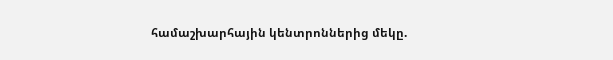համաշխարհային կենտրոններից մեկը.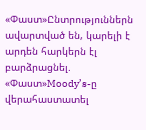«Փաստ»Ընտրություններն ավարտված են, կարելի է արդեն հարկերն էլ բարձրացնել. «Փաստ»Moody’s-ը վերահաստատել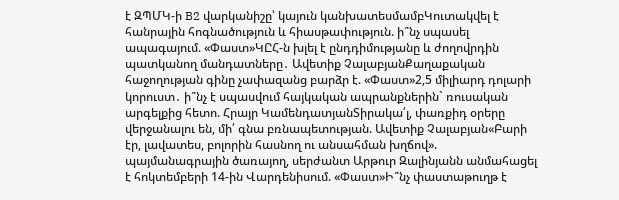է ԶՊՄԿ-ի B2 վարկանիշը՝ կայուն կանխատեսմամբԿուտակվել է հանրային հոգնածություն և հիասթափություն. ի՞նչ սպասել ապագայում. «Փաստ»ԿԸՀ-ն խլել է ընդդիմությանը և ժողովրդին պատկանող մանդատները․ Ավետիք ՉալաբյանՔաղաքական հաջողության գինը չափազանց բարձր է. «Փաստ»2,5 միլիարդ դոլարի կորուստ․ ի՞նչ է սպասվում հայկական ապրանքներին` ռուսական արգելքից հետո. Հրայր ԿամենդատյանՏիրակա՛լ, փառքիդ օրերը վերջանալու են, մի՛ գնա բռնապետության. Ավետիք Չալաբյան«Բարի էր, լավատես, բոլորին հասնող ու անսահման խղճով». պայմանագրային ծառայող, սերժանտ Արթուր Զալինյանն անմահացել է հոկտեմբերի 14-ին Վարդենիսում. «Փաստ»Ի՞նչ փաստաթուղթ է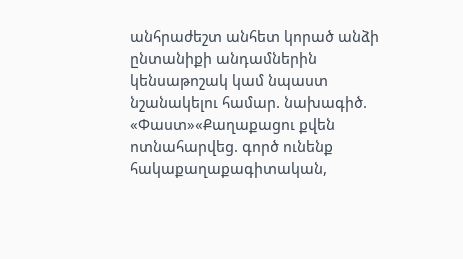անհրաժեշտ անհետ կորած անձի ընտանիքի անդամներին կենսաթոշակ կամ նպաստ նշանակելու համար. նախագիծ. «Փաստ»«Քաղաքացու քվեն ոտնահարվեց. գործ ունենք հակաքաղաքագիտական,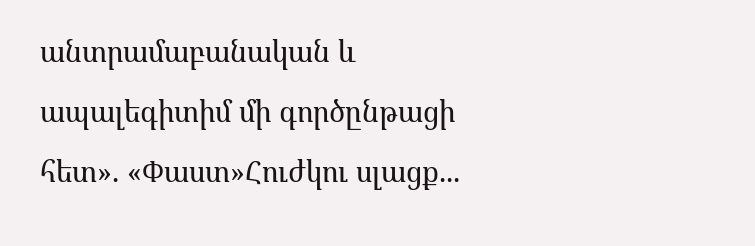անտրամաբանական և ապալեգիտիմ մի գործընթացի հետ». «Փաստ»Հուժկու սլացք...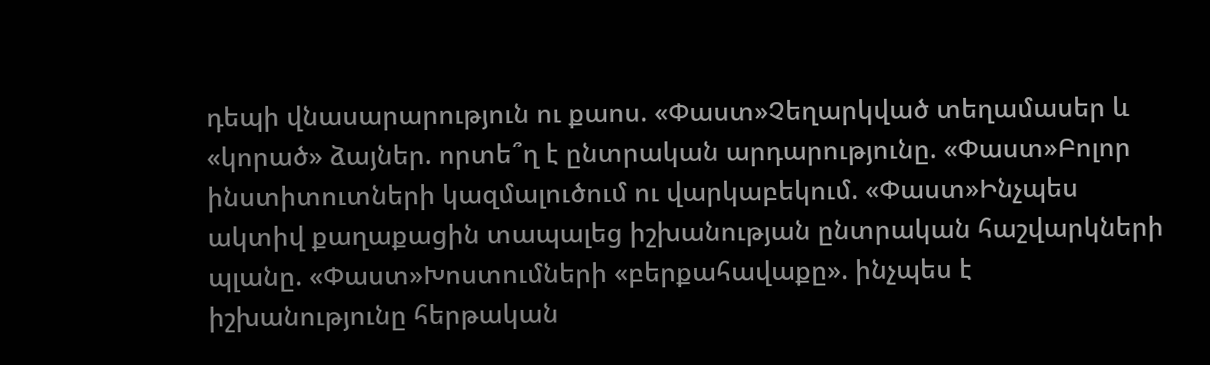դեպի վնասարարություն ու քաոս. «Փաստ»Չեղարկված տեղամասեր և «կորած» ձայներ. որտե՞ղ է ընտրական արդարությունը. «Փաստ»Բոլոր ինստիտուտների կազմալուծում ու վարկաբեկում. «Փաստ»Ինչպես ակտիվ քաղաքացին տապալեց իշխանության ընտրական հաշվարկների պլանը. «Փաստ»Խոստումների «բերքահավաքը». ինչպես է իշխանությունը հերթական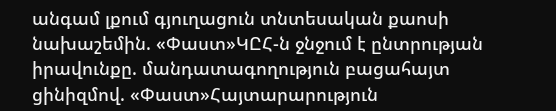անգամ լքում գյուղացուն տնտեսական քաոսի նախաշեմին. «Փաստ»ԿԸՀ-ն ջնջում է ընտրության իրավունքը. մանդատագողություն բացահայտ ցինիզմով. «Փաստ»Հայտարարություն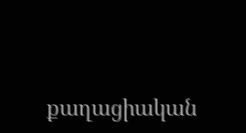քաղացիական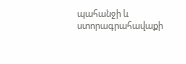պահանջի և ստորագրահավաքի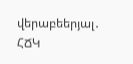վերաբեերյալ․ ՀՃԿ